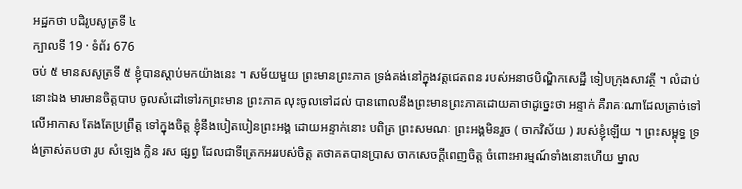អដ្ឋកថា បដិរូបសូត្រទី ៤
ក្បាលទី 19 · ទំព័រ 676
ចប់ ៥ មានសសូត្រទី ៥ ខ្ញុំបានស្តាប់មកយ៉ាងនេះ ។ សម័យមួយ ព្រះមានព្រះភាគ ទ្រង់គង់នៅក្នុងវត្តជេតពន របស់អនាថបិណ្ឌិកសេដ្ឋី ទៀបក្រុងសាវត្ថី ។ លំដាប់នោះឯង មារមានចិត្តបាប ចូលសំដៅទៅរកព្រះមាន ព្រះភាគ លុះចូលទៅដល់ បានពោលនឹងព្រះមានព្រះភាគដោយគាថាដូច្នេះថា អន្ទាក់ គឺរាគៈណាដែលត្រាច់ទៅលើអាកាស តែងតែប្រព្រឹត្ត ទៅក្នុងចិត្ត ខ្ញុំនឹងបៀតបៀនព្រះអង្គ ដោយអន្ទាក់នោះ បពិត្រ ព្រះសមណៈ ព្រះអង្គមិនរួច ( ចាកវិស័យ ) របស់ខ្ញុំឡើយ ។ ព្រះសម្ពុទ្ធ ទ្រង់ត្រាស់តបថា រូប សំឡេង ក្លិន រស ផ្សព្វ ដែលជាទីត្រេកអររបស់ចិត្ត តថាគតបានប្រាស ចាកសេចក្តីពេញចិត្ត ចំពោះអារម្មណ៍ទាំងនោះហើយ ម្នាល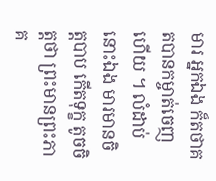មារ អ្នកឯង ក៏តថាគតបានកម្ចាត់ចេញហើយ ។ លំដាប់នោះឯង មារមានចិត្តបាប កើតទុក្ខ តូចចិត្តថា ព្រះមានព្រះភាគ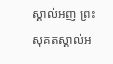ស្គាល់អញ ព្រះសុគតស្គាល់អ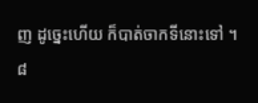ញ ដូច្នេះហើយ ក៏បាត់ចាកទីនោះទៅ ។ ៨